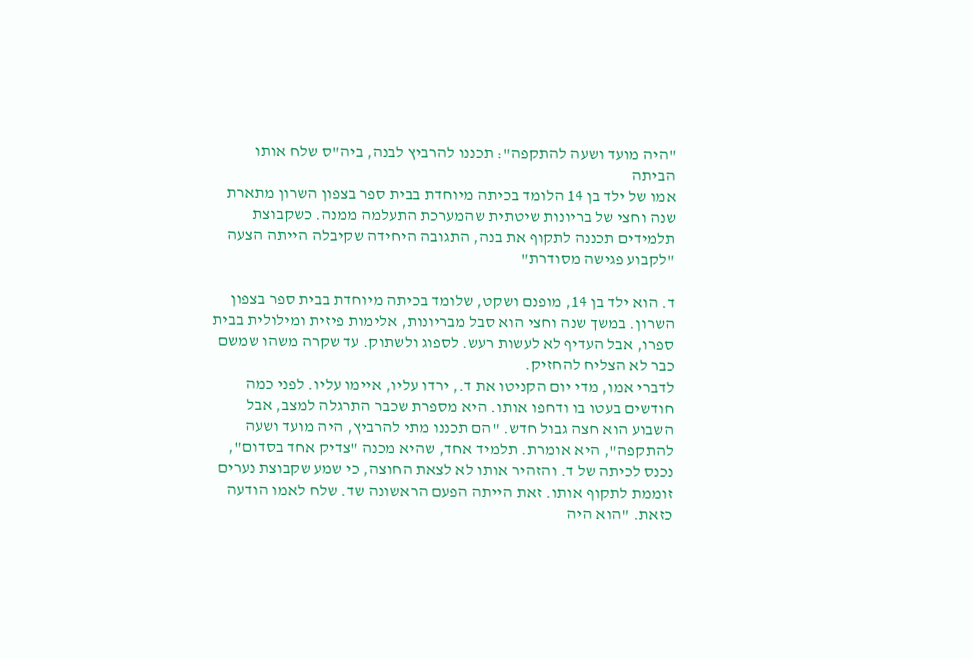"היה מועד ושעה להתקפה": תכננו להרביץ לבנה, ביה"ס שלח אותו הביתה
אמו של ילד בן 14 הלומד בכיתה מיוחדת בבית ספר בצפון השרון מתארת שנה וחצי של בריונות שיטתית שהמערכת התעלמה ממנה. כשקבוצת תלמידים תכננה לתקוף את בנה, התגובה היחידה שקיבלה הייתה הצעה "לקבוע פגישה מסודרת"

ד. הוא ילד בן 14, מופנם ושקט, שלומד בכיתה מיוחדת בבית ספר בצפון השרון. במשך שנה וחצי הוא סבל מבריונות, אלימות פיזית ומילולית בבית ספרו, אבל העדיף לא לעשות רעש. לספוג ולשתוק. עד שקרה משהו שמשם כבר לא הצליח להחזיק.
לדברי אמו, מדי יום הקניטו את ד., ירדו עליו, איימו עליו. לפני כמה חודשים בעטו בו ודחפו אותו. היא מספרת שכבר התרגלה למצב, אבל השבוע הוא חצה גבול חדש. "הם תכננו מתי להרביץ, היה מועד ושעה להתקפה", היא אומרת. תלמיד אחד, שהיא מכנה "צדיק אחד בסדום", נכנס לכיתה של ד. והזהיר אותו לא לצאת החוצה, כי שמע שקבוצת נערים זוממת לתקוף אותו. זאת הייתה הפעם הראשונה שד. שלח לאמו הודעה כזאת. "הוא היה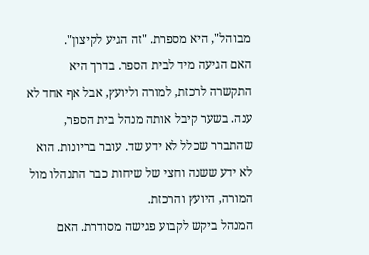מבוהל", היא מספרת. "זה הגיע לקיצון".
האם הגיעה מיד לבית הספר. בדרך היא התקשרה לרכזת, למורה וליועץ, אבל אף אחד לא ענה. בשער קיבל אותה מנהל בית הספר, שהתברר שכלל לא ידע שד. עובר בריונות. הוא לא ידע ששנה וחצי של שיחות כבר התנהלו מול המורה, היועץ והרכזת.
המנהל ביקש לקבוע פגישה מסודרת. האם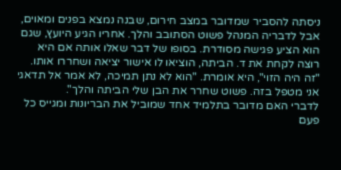ניסתה להסביר שמדובר במצב חירום, שבנה נמצא בפנים ומאוים, אבל לדבריה המנהל פשוט הסתובב והלך. אחריו הגיע היועץ, שגם הוא הציע פגישה מסודרת. בסופו של דבר שאלו אותה אם היא רוצה לקחת את ד. הביתה, הוציאו לו אישור יציאה ושחררו אותו. "זה היה הזוי", היא אומרת. "הוא לא נתן תמיכה, לא אמר אל תדאגי אני מטפל בזה. פשוט שחרר את הבן שלי הביתה והלך".
לדברי האם מדובר בתלמיד אחד שמוביל את הבריונות ומגייס כל פעם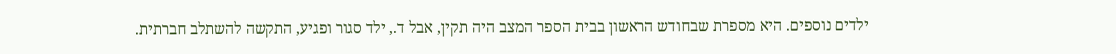ילדים נוספים. היא מספרת שבחודש הראשון בבית הספר המצב היה תקין, אבל ד., ילד סגור ופגיע, התקשה להשתלב חברתית.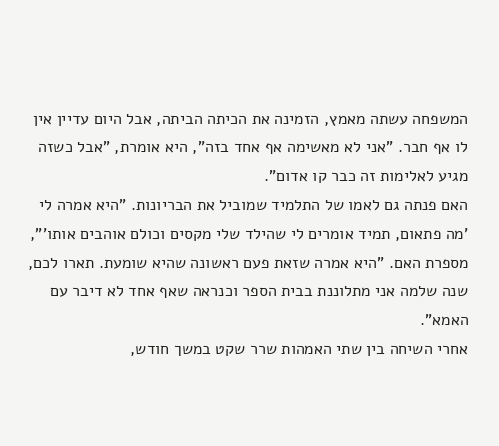המשפחה עשתה מאמץ, הזמינה את הכיתה הביתה, אבל היום עדיין אין לו אף חבר. "אני לא מאשימה אף אחד בזה", היא אומרת, "אבל כשזה מגיע לאלימות זה כבר קו אדום".
האם פנתה גם לאמו של התלמיד שמוביל את הבריונות. "היא אמרה לי 'מה פתאום, תמיד אומרים לי שהילד שלי מקסים וכולם אוהבים אותו'", מספרת האם. "היא אמרה שזאת פעם ראשונה שהיא שומעת. תארו לכם, שנה שלמה אני מתלוננת בבית הספר וכנראה שאף אחד לא דיבר עם האמא".
אחרי השיחה בין שתי האמהות שרר שקט במשך חודש,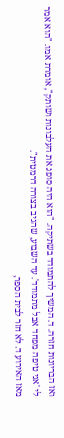ואז הבריונות חזרה. ד. המשיך להתמודד בשתיקה. "הוא היה סופג את העלבונות ושותק", אומרת אמו. "הוא אמר לי 'אני טיפה מפחד אבל מתמודד'. עד השבוע, שהגיב בצורה דרמטית".
מאז האירוע ד. לא חזר לבית הספר,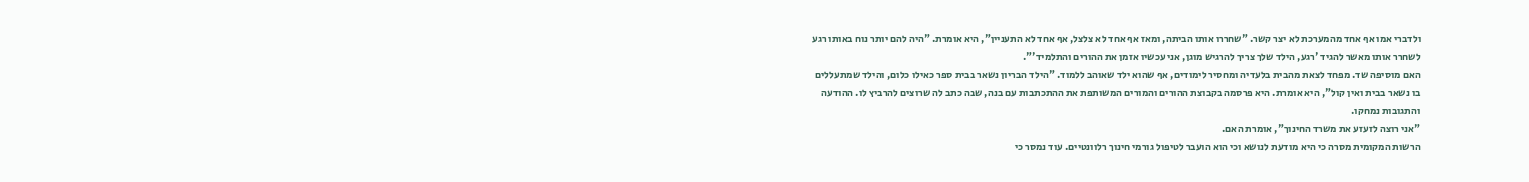ולדברי אמו אף אחד מהמערכת לא יצר קשר. "שחררו אותו הביתה, ומאז אף אחד לא צלצל, אף אחד לא התעניין", היא אומרת. "היה להם יותר נוח באותו רגע לשחרר אותו מאשר להגיד 'רגע, הילד שלך צריך להרגיש מוגן, אני עכשיו אזמן את ההורים והתלמיד'".
האם מוסיפה שד. מפחד לצאת מהבית בלעדיה ומחסיר לימודים, אף שהוא ילד שאוהב ללמוד. "הילד הבריון נשאר בבית ספר כאילו כלום, והילד שמתעללים בו נשאר בבית ואין קול", היא אומרת. היא פרסמה בקבוצת ההורים והמורים המשותפת את ההתכתבות עם בנה, שבה כתב לה שרוצים להרביץ לו. ההודעה והתגובות נמחקו.
"אני רוצה לזעזע את משרד החינוך", אומרת האם.
הרשות המקומית מסרה כי היא מודעת לנושא וכי הוא הועבר לטיפול גורמי חינוך רלוונטיים. עוד נמסר כי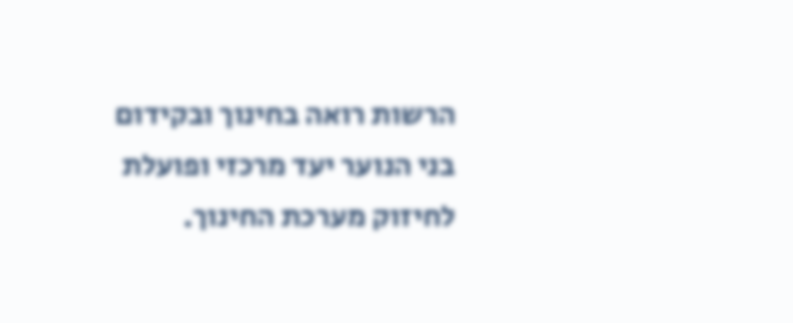הרשות רואה בחינוך ובקידום בני הנוער יעד מרכזי ופועלת לחיזוק מערכת החינוך.